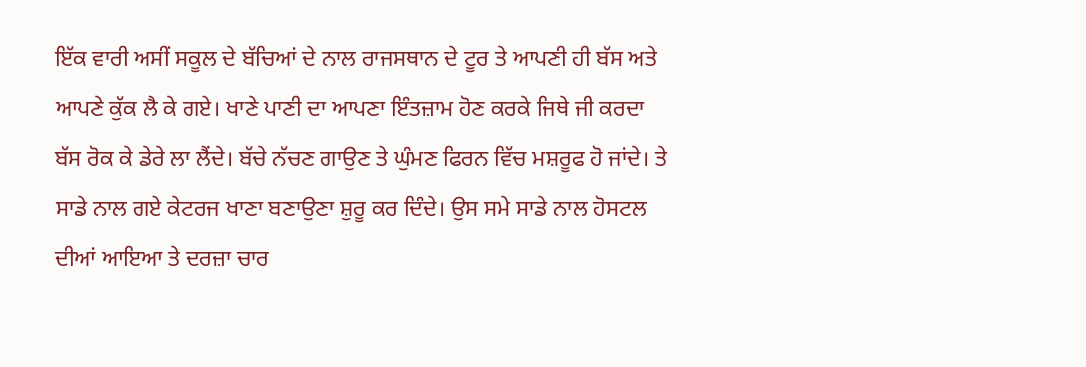ਇੱਕ ਵਾਰੀ ਅਸੀਂ ਸਕੂਲ ਦੇ ਬੱਚਿਆਂ ਦੇ ਨਾਲ ਰਾਜਸਥਾਨ ਦੇ ਟੂਰ ਤੇ ਆਪਣੀ ਹੀ ਬੱਸ ਅਤੇ ਆਪਣੇ ਕੁੱਕ ਲੈ ਕੇ ਗਏ। ਖਾਣੇ ਪਾਣੀ ਦਾ ਆਪਣਾ ਇੰਤਜ਼ਾਮ ਹੋਣ ਕਰਕੇ ਜਿਥੇ ਜੀ ਕਰਦਾ ਬੱਸ ਰੋਕ ਕੇ ਡੇਰੇ ਲਾ ਲੈਂਦੇ। ਬੱਚੇ ਨੱਚਣ ਗਾਉਣ ਤੇ ਘੁੰਮਣ ਫਿਰਨ ਵਿੱਚ ਮਸ਼ਰੂਫ ਹੋ ਜਾਂਦੇ। ਤੇ ਸਾਡੇ ਨਾਲ ਗਏ ਕੇਟਰਜ ਖਾਣਾ ਬਣਾਉਣਾ ਸ਼ੁਰੂ ਕਰ ਦਿੰਦੇ। ਉਸ ਸਮੇ ਸਾਡੇ ਨਾਲ ਹੋਸਟਲ ਦੀਆਂ ਆਇਆ ਤੇ ਦਰਜ਼ਾ ਚਾਰ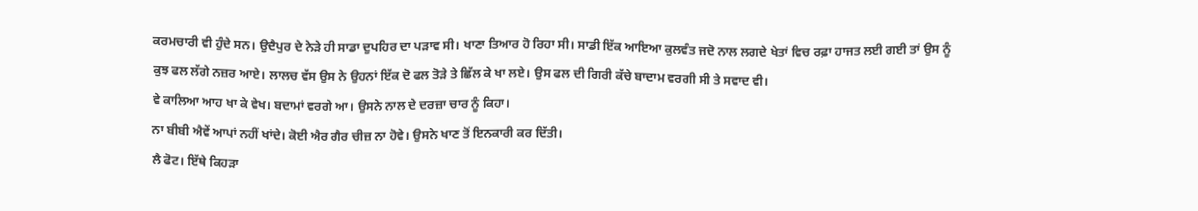ਕਰਮਚਾਰੀ ਵੀ ਹੁੰਦੇ ਸਨ। ਉਦੈਪੁਰ ਦੇ ਨੇੜੇ ਹੀ ਸਾਡਾ ਦੁਪਹਿਰ ਦਾ ਪੜਾਵ ਸੀ। ਖਾਣਾ ਤਿਆਰ ਹੋ ਰਿਹਾ ਸੀ। ਸਾਡੀ ਇੱਕ ਆਇਆ ਕੁਲਵੰਤ ਜਦੋ ਨਾਲ ਲਗਦੇ ਖੇਤਾਂ ਵਿਚ ਰਫ਼ਾ ਹਾਜਤ ਲਈ ਗਈ ਤਾਂ ਉਸ ਨੂੰ ਕੁਝ ਫਲ ਲੱਗੇ ਨਜ਼ਰ ਆਏ। ਲਾਲਚ ਵੱਸ ਉਸ ਨੇ ਉਹਨਾਂ ਇੱਕ ਦੋ ਫਲ ਤੋੜੇ ਤੇ ਛਿੱਲ ਕੇ ਖਾ ਲਏ। ਉਸ ਫਲ ਦੀ ਗਿਰੀ ਕੱਚੇ ਬਾਦਾਮ ਵਰਗੀ ਸੀ ਤੇ ਸਵਾਦ ਵੀ।
ਵੇ ਕਾਲਿਆ ਆਹ ਖਾ ਕੇ ਵੇਖ। ਬਦਾਮਾਂ ਵਰਗੇ ਆ। ਉਸਨੇ ਨਾਲ ਦੇ ਦਰਜ਼ਾ ਚਾਰ ਨੂੰ ਕਿਹਾ।
ਨਾ ਬੀਬੀ ਐਵੇਂ ਆਪਾਂ ਨਹੀਂ ਖਾਂਦੇ। ਕੋਈ ਐਰ ਗੈਰ ਚੀਜ਼ ਨਾ ਹੋਵੇ। ਉਸਨੇ ਖਾਣ ਤੋਂ ਇਨਕਾਰੀ ਕਰ ਦਿੱਤੀ।
ਲੈ ਫੋਟ। ਇੱਥੇ ਕਿਹੜਾ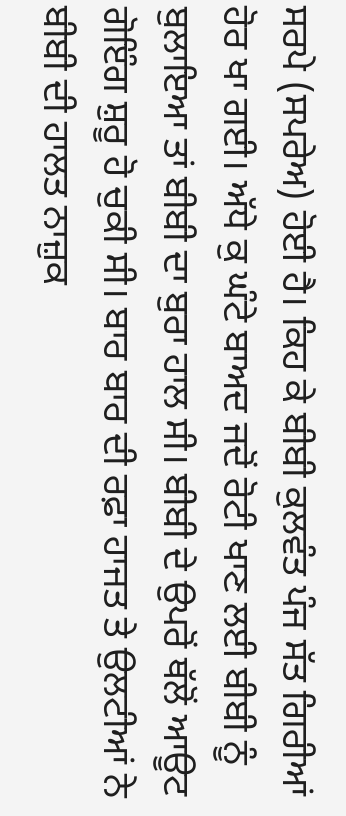ਸਰਪੇ (ਸਪਰੇਅ) ਹੋਈ ਹੈ। ਕਿਹ ਕੇ ਬੀਬੀ ਕੁਲਵੰਤ ਪੰਜ ਸੱਤ ਗਿਰੀਆਂ ਹੋਰ ਖਾ ਗਈ। ਅੱਧੇ ਕੁ ਘੰਟੇ ਬਾਅਦ ਜਦੋਂ ਰੋਟੀ ਖਾਣ ਲਈ ਬੀਬੀ ਨੂੰ ਬੁਲਾਇਆ ਤਾਂ ਬੀਬੀ ਦਾ ਬੁਰਾ ਹਾਲ ਸੀ। ਬੀਬੀ ਦੇ ਉਪਰੋਂ ਥੱਲੋਂ ਆਊਟ ਗੋਇੰਗ ਸ਼ੁਰੂ ਹੋ ਚੁਕੀ ਸੀ। ਬਾਰ ਬਾਰ ਦੀ ਰਫ਼ਾ ਹਾਜਤ ਤੇ ਉਲਟੀਆਂ ਨੇ ਬੀਬੀ ਦੀ ਹਾਲਤ ਨਾਜ਼ੁਕ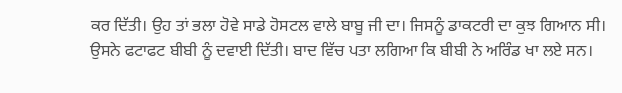ਕਰ ਦਿੱਤੀ। ਉਹ ਤਾਂ ਭਲਾ ਹੋਵੇ ਸਾਡੇ ਹੋਸਟਲ ਵਾਲੇ ਬਾਬੂ ਜੀ ਦਾ। ਜਿਸਨੂੰ ਡਾਕਟਰੀ ਦਾ ਕੁਝ ਗਿਆਨ ਸੀ। ਉਸਨੇ ਫਟਾਫਟ ਬੀਬੀ ਨੂੰ ਦਵਾਈ ਦਿੱਤੀ। ਬਾਦ ਵਿੱਚ ਪਤਾ ਲਗਿਆ ਕਿ ਬੀਬੀ ਨੇ ਅਰਿੰਡ ਖਾ ਲਏ ਸਨ।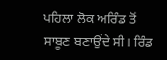ਪਹਿਲਾ ਲੋਕ ਅਰਿੰਡ ਤੋਂ ਸਾਬੂਣ ਬਣਾਉਂਦੇ ਸੀ। ਰਿੰਡ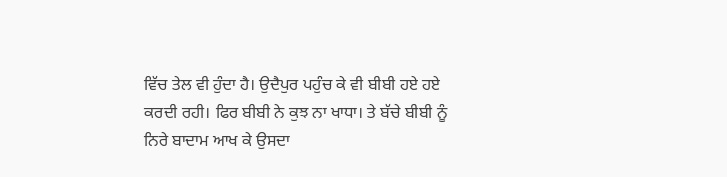ਵਿੱਚ ਤੇਲ ਵੀ ਹੁੰਦਾ ਹੈ। ਉਦੈਪੁਰ ਪਹੁੰਚ ਕੇ ਵੀ ਬੀਬੀ ਹਏ ਹਏ ਕਰਦੀ ਰਹੀ। ਫਿਰ ਬੀਬੀ ਨੇ ਕੁਝ ਨਾ ਖਾਧਾ। ਤੇ ਬੱਚੇ ਬੀਬੀ ਨੂੰ ਨਿਰੇ ਬਾਦਾਮ ਆਖ ਕੇ ਉਸਦਾ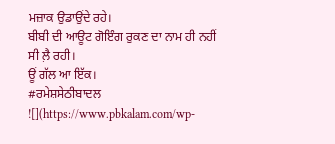ਮਜ਼ਾਕ ਉਡਾਉਂਦੇ ਰਹੇ।
ਬੀਬੀ ਦੀ ਆਊਟ ਗੋਇੰਗ ਰੁਕਣ ਦਾ ਨਾਮ ਹੀ ਨਹੀਂ ਸੀ ਲ਼ੈ ਰਹੀ।
ਊਂ ਗੱਲ ਆ ਇੱਕ।
#ਰਮੇਸ਼ਸੇਠੀਬਾਦਲ
![](https://www.pbkalam.com/wp-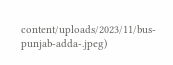content/uploads/2023/11/bus-punjab-adda-.jpeg)